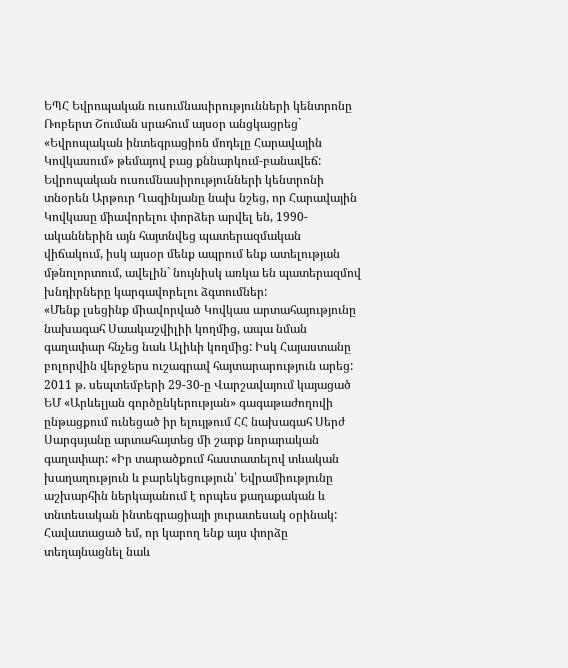ԵՊՀ Եվրոպական ուսումնասիրությունների կենտրոնը Ռոբերտ Շուման սրահում այսօր անցկացրեց` «Եվրոպական ինտեգրացիոն մոդելը Հարավային Կովկասում» թեմայով բաց քննարկում-բանավեճ:
Եվրոպական ուսումնասիրությունների կենտրոնի տնօրեն Արթուր Ղազինյանը նախ նշեց, որ Հարավային Կովկասը միավորելու փորձեր արվել են, 1990-ականներին այն հայտնվեց պատերազմական վիճակում, իսկ այսօր մենք ապրում ենք ատելության մթնոլորտում, ավելին` նույնիսկ առկա են պատերազմով խնդիրները կարգավորելու ձգտումներ:
«Մենք լսեցինք միավորված Կովկաս արտահայությունը նախագահ Սաակաշվիլիի կողմից, ապա նման գաղափար հնչեց նաև Ալիևի կողմից: Իսկ Հայաստանը բոլորվին վերջերս ուշագրավ հայտարարություն արեց: 2011 թ. սեպտեմբերի 29-30-ը Վարշավայում կայացած ԵՄ «Արևելյան գործընկերության» գագաթաժողովի ընթացքում ունեցած իր ելույթում ՀՀ նախագահ Սերժ Սարգսյանը արտահայտեց մի շարք նորարական գաղափար: «Իր տարածքում հաստատելով տևական խաղաղություն և բարեկեցություն՝ Եվրամիությունը աշխարհին ներկայանում է որպես քաղաքական և տնտեսական ինտեգրացիայի յուրատեսակ օրինակ: Հավատացած եմ, որ կարող ենք այս փորձը տեղայնացնել նաև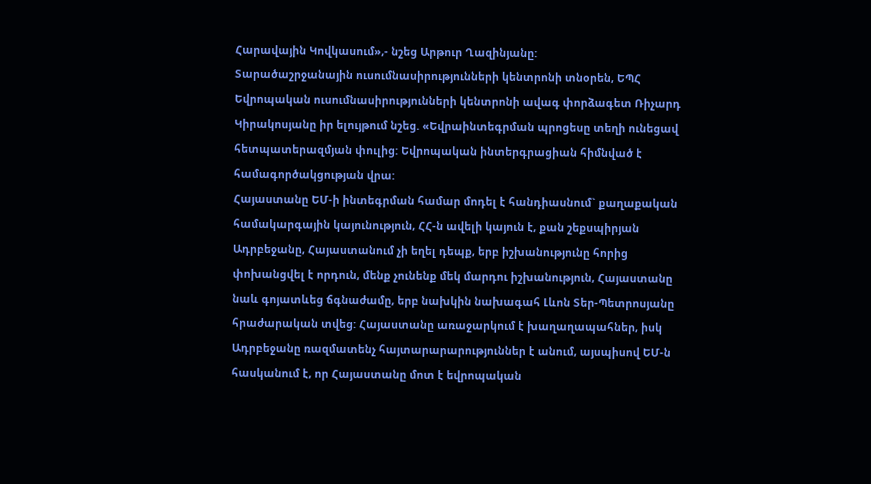Հարավային Կովկասում»,- նշեց Արթուր Ղազինյանը:
Տարածաշրջանային ուսումնասիրությունների կենտրոնի տնօրեն, ԵՊՀ Եվրոպական ուսումնասիրությունների կենտրոնի ավագ փորձագետ Ռիչարդ Կիրակոսյանը իր ելույթում նշեց. «Եվրաինտեգրման պրոցեսը տեղի ունեցավ հետպատերազմյան փուլից: Եվրոպական ինտերգրացիան հիմնված է համագործակցության վրա:
Հայաստանը ԵՄ-ի ինտեգրման համար մոդել է հանդիասնում` քաղաքական համակարգային կայունություն, ՀՀ-ն ավելի կայուն է, քան շեքսպիրյան Ադրբեջանը, Հայաստանում չի եղել դեպք, երբ իշխանությունը հորից փոխանցվել է որդուն, մենք չունենք մեկ մարդու իշխանություն, Հայաստանը նաև գոյատևեց ճգնաժամը, երբ նախկին նախագահ Լևոն Տեր-Պետրոսյանը հրաժարական տվեց: Հայաստանը առաջարկում է խաղաղապահներ, իսկ Ադրբեջանը ռազմատենչ հայտարարարություններ է անում, այսպիսով ԵՄ-ն հասկանում է, որ Հայաստանը մոտ է եվրոպական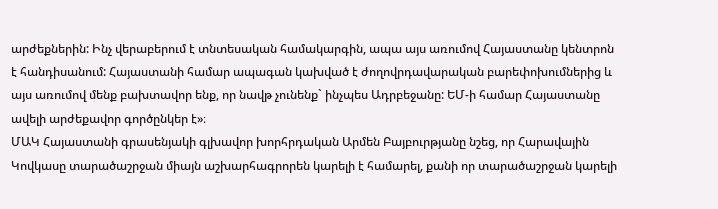արժեքներին: Ինչ վերաբերում է տնտեսական համակարգին, ապա այս առումով Հայաստանը կենտրոն է հանդիսանում: Հայաստանի համար ապագան կախված է ժողովրդավարական բարեփոխումներից և այս առումով մենք բախտավոր ենք, որ նավթ չունենք` ինչպես Ադրբեջանը: ԵՄ-ի համար Հայաստանը ավելի արժեքավոր գործընկեր է»։
ՄԱԿ Հայաստանի գրասենյակի գլխավոր խորհրդական Արմեն Բայբուրթյանը նշեց, որ Հարավային Կովկասը տարածաշրջան միայն աշխարհագրորեն կարելի է համարել, քանի որ տարածաշրջան կարելի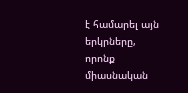է համարել այն երկրները, որոնք միասնական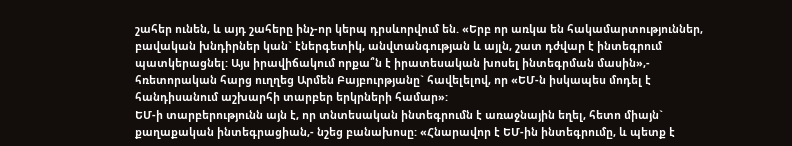շահեր ունեն, և այդ շահերը ինչ-որ կերպ դրսևորվում են. «Երբ որ առկա են հակամարտություններ, բավական խնդիրներ կան` էներգետիկ, անվտանգության և այլն, շատ դժվար է ինտեգրում պատկերացնել: Այս իրավիճակում որքա՞ն է իրատեսական խոսել ինտեգրման մասին»,- հռետորական հարց ուղղեց Արմեն Բայբուրթյանը` հավելելով, որ «ԵՄ-ն իսկապես մոդել է հանդիսանում աշխարհի տարբեր երկրների համար»:
ԵՄ-ի տարբերությունն այն է, որ տնտեսական ինտեգրումն է առաջնային եղել, հետո միայն` քաղաքական ինտեգրացիան,- նշեց բանախոսը: «Հնարավոր է ԵՄ-ին ինտեգրումը, և պետք է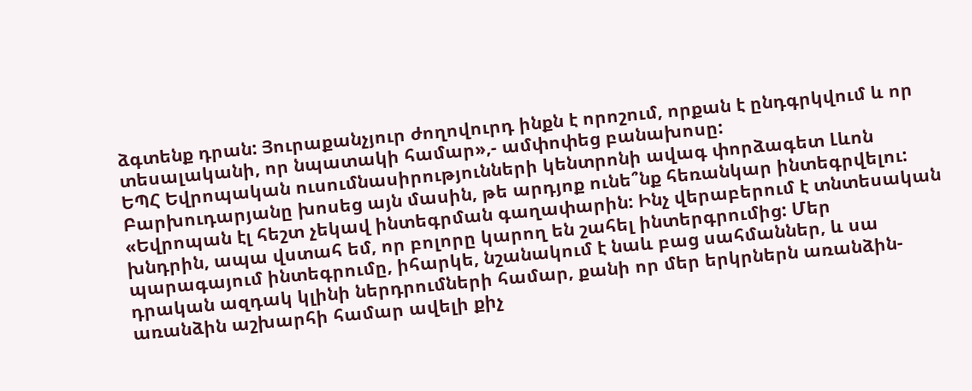ձգտենք դրան: Յուրաքանչյուր ժողովուրդ ինքն է որոշում, որքան է ընդգրկվում և որ տեսալականի, որ նպատակի համար»,- ամփոփեց բանախոսը:
ԵՊՀ Եվրոպական ուսումնասիրությունների կենտրոնի ավագ փորձագետ Լևոն Բարխուդարյանը խոսեց այն մասին, թե արդյոք ունե՞նք հեռանկար ինտեգրվելու: «Եվրոպան էլ հեշտ չեկավ ինտեգրման գաղափարին: Ինչ վերաբերում է տնտեսական խնդրին, ապա վստահ եմ, որ բոլորը կարող են շահել ինտերգրումից: Մեր պարագայում ինտեգրումը, իհարկե, նշանակում է նաև բաց սահմաններ, և սա դրական ազդակ կլինի ներդրումների համար, քանի որ մեր երկրներն առանձին- առանձին աշխարհի համար ավելի քիչ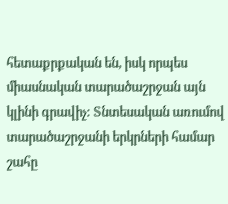հետաքրքական են, իսկ որպես միասնական տարածաշրջան այն կլինի գրավիչ: Տնտեսական առումով տարածաշրջանի երկրների համար շահը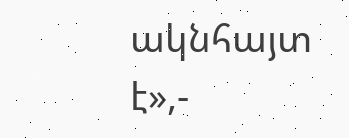ակնհայտ է»,-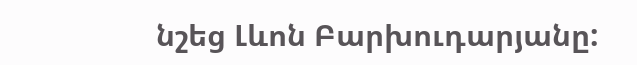նշեց Լևոն Բարխուդարյանը: